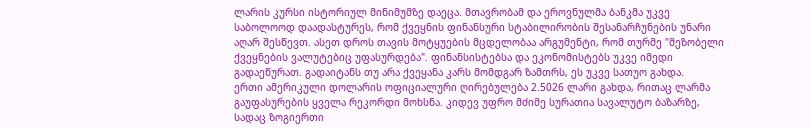ლარის კურსი ისტორიულ მინიმუმზე დაეცა. მთავრობამ და ეროვნულმა ბანკმა უკვე საბოლოოდ დაადასტურეს, რომ ქვეყნის ფინანსური სტაბილირობის შესანარჩუნების უნარი აღარ შესწევთ. ასეთ დროს თავის მოტყუების მცდელობაა არგუმენტი, რომ თურმე "მეზობელი ქვეყნების ვალუტებიც უფასურდება". ფინანსისტებსა და ეკონომისტებს უკვე იმედი გადაეწურათ. გადაიტანს თუ არა ქვეყანა კარს მომდგარ ზამთრს, ეს უკვე სათუო გახდა.
ერთი ამერიკული დოლარის ოფიციალური ღირებულება 2.5026 ლარი გახდა, რითაც ლარმა გაუფასურების ყველა რეკორდი მოხსნა. კიდევ უფრო მძიმე სურათია სავალუტო ბაზარზე, სადაც ზოგიერთი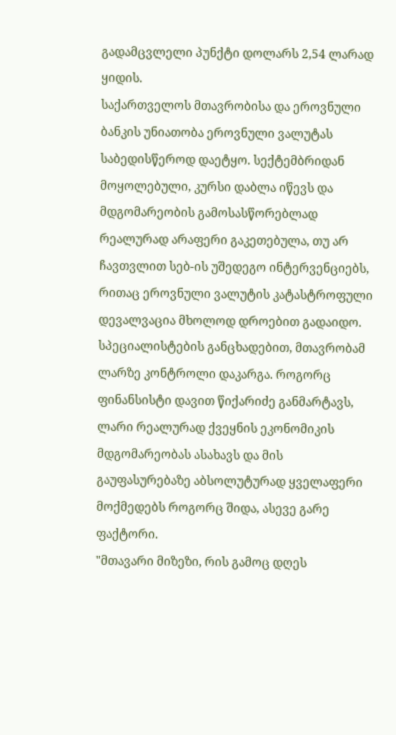გადამცვლელი პუნქტი დოლარს 2,54 ლარად ყიდის.
საქართველოს მთავრობისა და ეროვნული ბანკის უნიათობა ეროვნული ვალუტას საბედისწეროდ დაეტყო. სექტემბრიდან მოყოლებული, კურსი დაბლა იწევს და მდგომარეობის გამოსასწორებლად რეალურად არაფერი გაკეთებულა, თუ არ ჩავთვლით სებ-ის უშედეგო ინტერვენციებს, რითაც ეროვნული ვალუტის კატასტროფული დევალვაცია მხოლოდ დროებით გადაიდო.
სპეციალისტების განცხადებით, მთავრობამ ლარზე კონტროლი დაკარგა. როგორც ფინანსისტი დავით წიქარიძე განმარტავს, ლარი რეალურად ქვეყნის ეკონომიკის მდგომარეობას ასახავს და მის გაუფასურებაზე აბსოლუტურად ყველაფერი მოქმედებს როგორც შიდა, ასევე გარე ფაქტორი.
"მთავარი მიზეზი, რის გამოც დღეს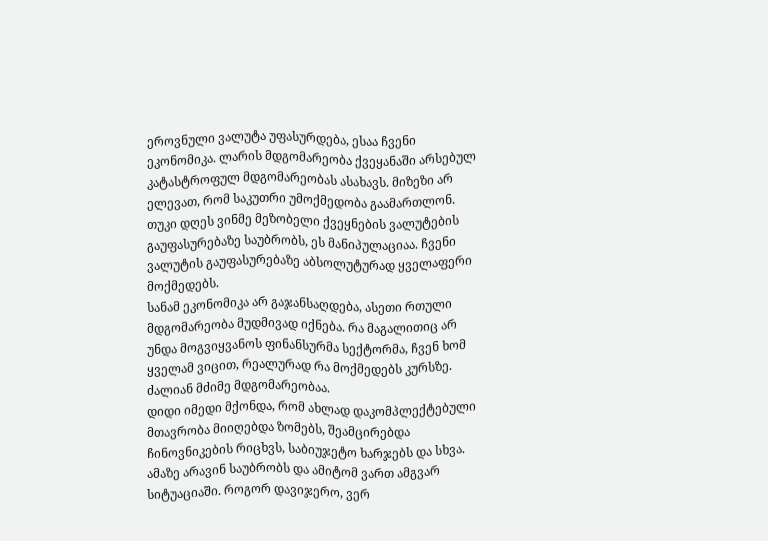ეროვნული ვალუტა უფასურდება, ესაა ჩვენი ეკონომიკა. ლარის მდგომარეობა ქვეყანაში არსებულ კატასტროფულ მდგომარეობას ასახავს. მიზეზი არ ელევათ, რომ საკუთრი უმოქმედობა გაამართლონ. თუკი დღეს ვინმე მეზობელი ქვეყნების ვალუტების გაუფასურებაზე საუბრობს, ეს მანიპულაციაა. ჩვენი ვალუტის გაუფასურებაზე აბსოლუტურად ყველაფერი მოქმედებს.
სანამ ეკონომიკა არ გაჯანსაღდება, ასეთი რთული მდგომარეობა მუდმივად იქნება. რა მაგალითიც არ უნდა მოგვიყვანოს ფინანსურმა სექტორმა, ჩვენ ხომ ყველამ ვიცით, რეალურად რა მოქმედებს კურსზე. ძალიან მძიმე მდგომარეობაა.
დიდი იმედი მქონდა, რომ ახლად დაკომპლექტებული მთავრობა მიიღებდა ზომებს, შეამცირებდა ჩინოვნიკების რიცხვს, საბიუჯეტო ხარჯებს და სხვა. ამაზე არავინ საუბრობს და ამიტომ ვართ ამგვარ სიტუაციაში. როგორ დავიჯერო, ვერ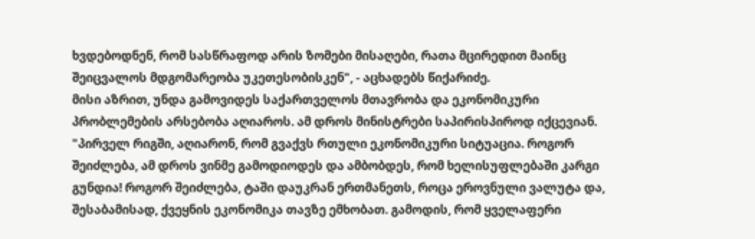ხვდებოდნენ, რომ სასწრაფოდ არის ზომები მისაღები, რათა მცირედით მაინც შეიცვალოს მდგომარეობა უკეთესობისკენ", - აცხადებს წიქარიძე.
მისი აზრით, უნდა გამოვიდეს საქართველოს მთავრობა და ეკონომიკური პრობლემების არსებობა აღიაროს. ამ დროს მინისტრები საპირისპიროდ იქცევიან.
"პირველ რიგში, აღიარონ, რომ გვაქვს რთული ეკონომიკური სიტუაცია. როგორ შეიძლება, ამ დროს ვინმე გამოდიოდეს და ამბობდეს, რომ ხელისუფლებაში კარგი გუნდია! როგორ შეიძლება, ტაში დაუკრან ერთმანეთს, როცა ეროვნული ვალუტა და, შესაბამისად, ქვეყნის ეკონომიკა თავზე ემხობათ. გამოდის, რომ ყველაფერი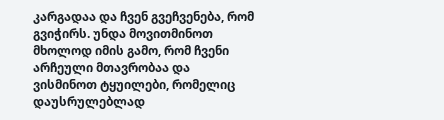კარგადაა და ჩვენ გვეჩვენება, რომ გვიჭირს. უნდა მოვითმინოთ მხოლოდ იმის გამო, რომ ჩვენი არჩეული მთავრობაა და ვისმინოთ ტყუილები, რომელიც დაუსრულებლად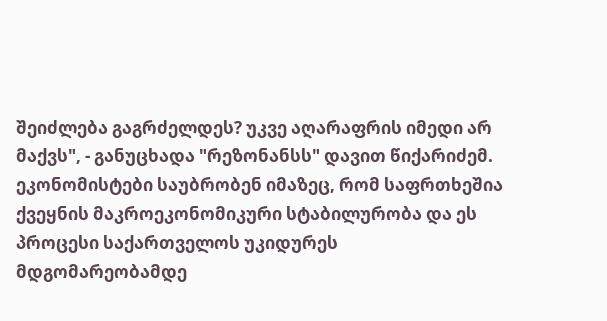შეიძლება გაგრძელდეს? უკვე აღარაფრის იმედი არ მაქვს", - განუცხადა "რეზონანსს" დავით წიქარიძემ.
ეკონომისტები საუბრობენ იმაზეც, რომ საფრთხეშია ქვეყნის მაკროეკონომიკური სტაბილურობა და ეს პროცესი საქართველოს უკიდურეს მდგომარეობამდე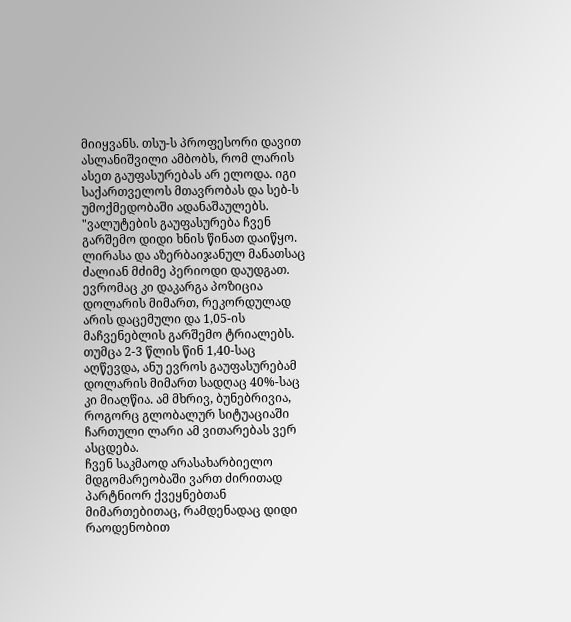მიიყვანს. თსუ-ს პროფესორი დავით ასლანიშვილი ამბობს, რომ ლარის ასეთ გაუფასურებას არ ელოდა. იგი საქართველოს მთავრობას და სებ-ს უმოქმედობაში ადანაშაულებს.
"ვალუტების გაუფასურება ჩვენ გარშემო დიდი ხნის წინათ დაიწყო. ლირასა და აზერბაიჯანულ მანათსაც ძალიან მძიმე პერიოდი დაუდგათ. ევრომაც კი დაკარგა პოზიცია დოლარის მიმართ, რეკორდულად არის დაცემული და 1,05-ის მაჩვენებლის გარშემო ტრიალებს. თუმცა 2-3 წლის წინ 1,40-საც აღწევდა, ანუ ევროს გაუფასურებამ დოლარის მიმართ სადღაც 40%-საც კი მიაღწია. ამ მხრივ, ბუნებრივია, როგორც გლობალურ სიტუაციაში ჩართული ლარი ამ ვითარებას ვერ ასცდება.
ჩვენ საკმაოდ არასახარბიელო მდგომარეობაში ვართ ძირითად პარტნიორ ქვეყნებთან მიმართებითაც, რამდენადაც დიდი რაოდენობით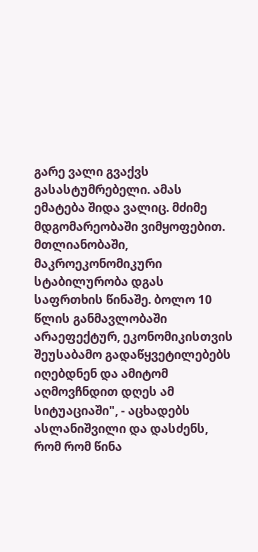გარე ვალი გვაქვს გასასტუმრებელი. ამას ემატება შიდა ვალიც. მძიმე მდგომარეობაში ვიმყოფებით. მთლიანობაში, მაკროეკონომიკური სტაბილურობა დგას საფრთხის წინაშე. ბოლო 10 წლის განმავლობაში არაეფექტურ, ეკონომიკისთვის შეუსაბამო გადაწყვეტილებებს იღებდნენ და ამიტომ აღმოვჩნდით დღეს ამ სიტუაციაში", - აცხადებს ასლანიშვილი და დასძენს, რომ რომ წინა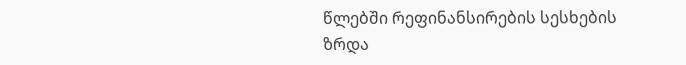წლებში რეფინანსირების სესხების ზრდა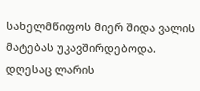სახელმწიფოს მიერ შიდა ვალის მატებას უკავშირდებოდა. დღესაც ლარის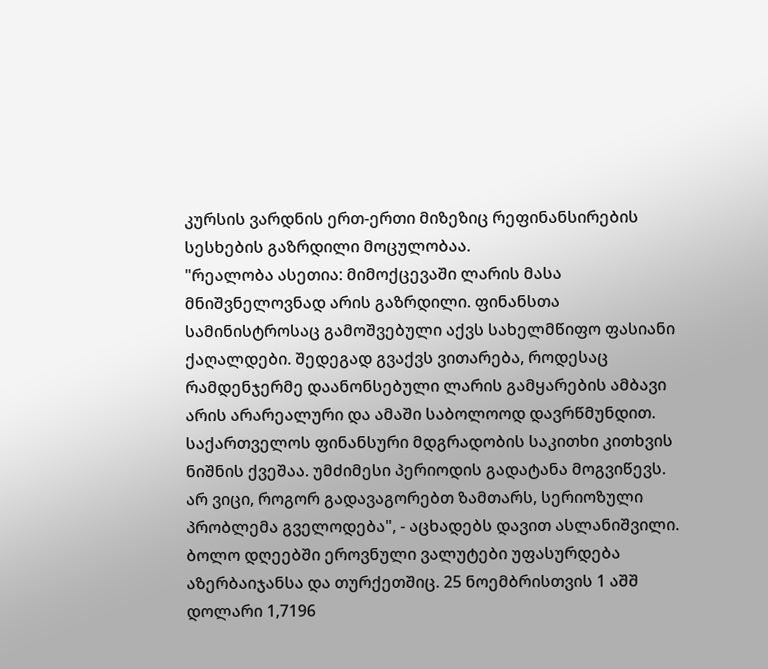კურსის ვარდნის ერთ-ერთი მიზეზიც რეფინანსირების სესხების გაზრდილი მოცულობაა.
"რეალობა ასეთია: მიმოქცევაში ლარის მასა მნიშვნელოვნად არის გაზრდილი. ფინანსთა სამინისტროსაც გამოშვებული აქვს სახელმწიფო ფასიანი ქაღალდები. შედეგად გვაქვს ვითარება, როდესაც რამდენჯერმე დაანონსებული ლარის გამყარების ამბავი არის არარეალური და ამაში საბოლოოდ დავრწმუნდით. საქართველოს ფინანსური მდგრადობის საკითხი კითხვის ნიშნის ქვეშაა. უმძიმესი პერიოდის გადატანა მოგვიწევს. არ ვიცი, როგორ გადავაგორებთ ზამთარს, სერიოზული პრობლემა გველოდება", - აცხადებს დავით ასლანიშვილი.
ბოლო დღეებში ეროვნული ვალუტები უფასურდება აზერბაიჯანსა და თურქეთშიც. 25 ნოემბრისთვის 1 აშშ დოლარი 1,7196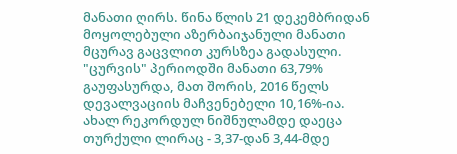მანათი ღირს. წინა წლის 21 დეკემბრიდან მოყოლებული აზერბაიჯანული მანათი მცურავ გაცვლით კურსზეა გადასული. "ცურვის" პერიოდში მანათი 63,79% გაუფასურდა, მათ შორის, 2016 წელს დევალვაციის მაჩვენებელი 10,16%-ია.
ახალ რეკორდულ ნიშნულამდე დაეცა თურქული ლირაც - 3,37-დან 3,44-მდე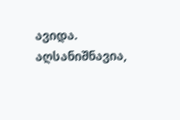ავიდა. აღსანიშნავია,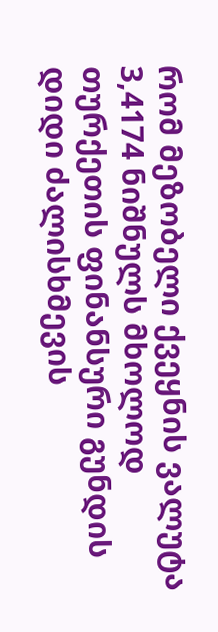რომ მეზობელი ქვეყნის ვალუტა 3,4174 ნიშნულს მხოლოდ თურქეთის ფინანსური გუნდის დიდი ძალისხმევის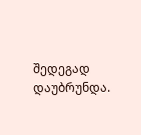შედეგად დაუბრუნდა.